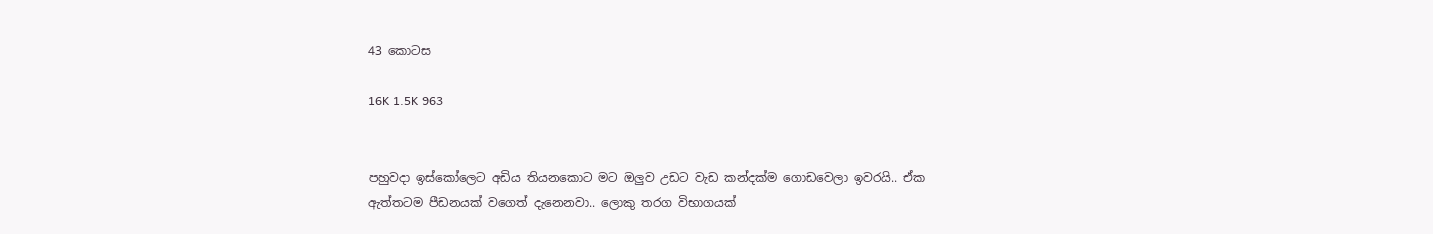43 කොටස

16K 1.5K 963


පහුවදා ඉස්කෝලෙට අඩිය තියනකොට මට ඔලුව උඩට වැඩ කන්දක්ම ගොඩවෙලා ඉවරයි.. ඒක ඇත්තටම පීඩනයක් වගෙත් දැනෙනවා.. ලොකු තරග විභාගයක්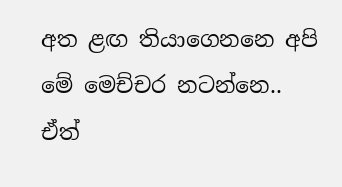අත ළඟ තියාගෙනනෙ අපි මේ මෙච්චර නටන්නෙ.. ඒත්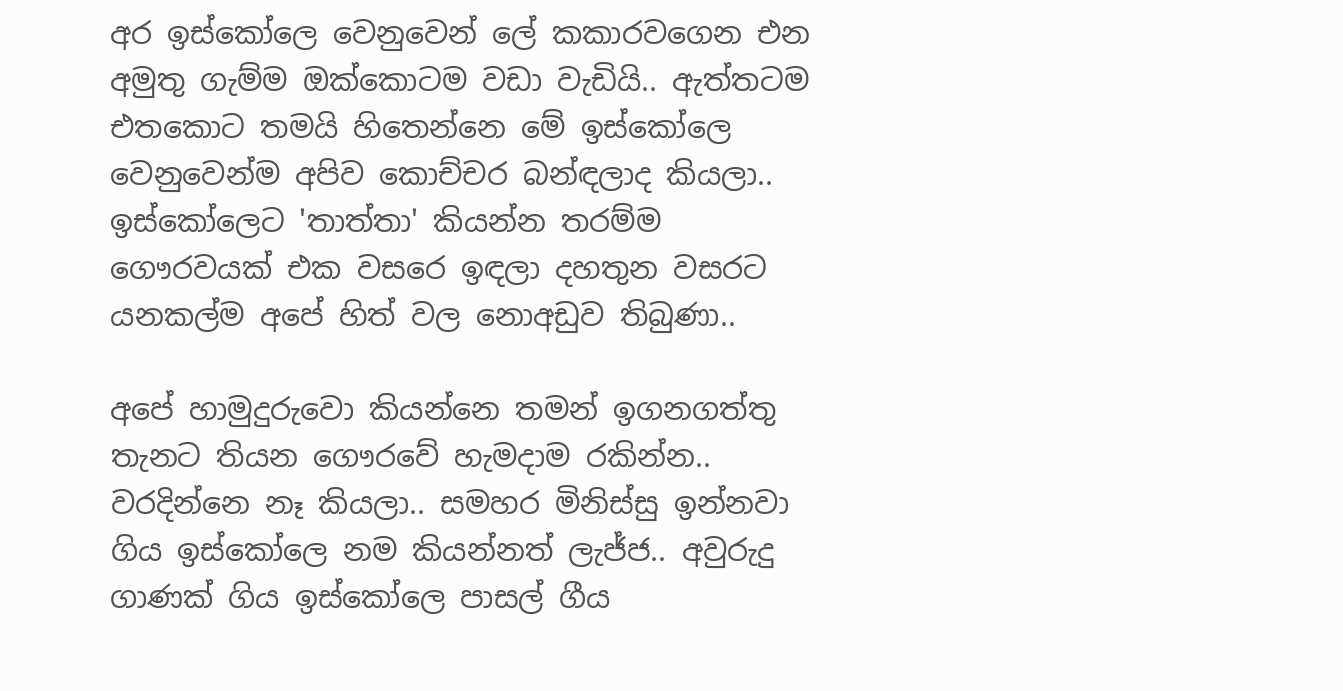අර ඉස්කෝලෙ වෙනුවෙන් ලේ කකාරවගෙන එන අමුතු ගැම්ම ඔක්කොටම වඩා වැඩියි.. ඇත්තටම එතකොට තමයි හිතෙන්නෙ මේ ඉස්කෝලෙ වෙනුවෙන්ම අපිව කොච්චර බන්ඳලාද කියලා.. ඉස්කෝලෙට 'තාත්තා' කියන්න තරම්ම ගෞරවයක් එක වසරෙ ඉඳලා දහතුන වසරට යනකල්ම අපේ හිත් වල නොඅඩුව තිබුණා..

අපේ හාමුදුරුවො කියන්නෙ තමන් ඉගනගත්තු තැනට තියන ගෞරවේ හැමදාම රකින්න.. වරදින්නෙ නෑ කියලා.. සමහර මිනිස්සු ඉන්නවා ගිය ඉස්කෝලෙ නම කියන්නත් ලැජ්ජ.. අවුරුදු ගාණක් ගිය ඉස්කෝලෙ පාසල් ගීය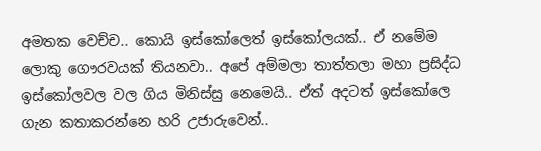අමතක වෙච්ච.. කොයි ඉස්කෝලෙත් ඉස්කෝලයක්.. ඒ නමේම ලොකු ගෞරවයක් තියනවා.. අපේ අම්මලා තාත්තලා මහා ප්‍රසිද්ධ ඉස්කෝලවල වල ගිය මිනිස්සු නෙමෙයි.. ඒත් අදටත් ඉස්කෝලෙ ගැන කතාකරන්නෙ හරි උජාරුවෙන්..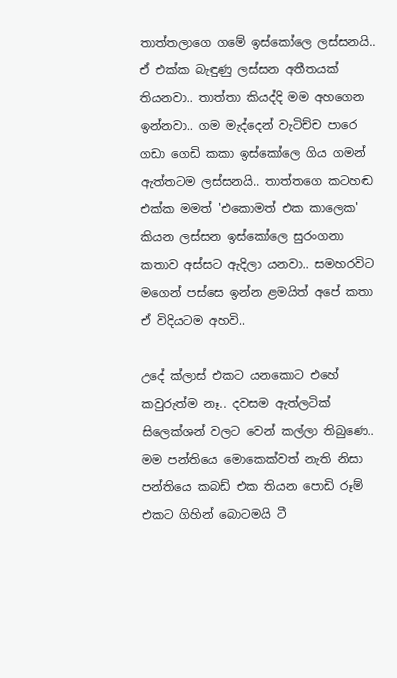තාත්තලාගෙ ගමේ ඉස්කෝලෙ ලස්සනයි.. ඒ එක්ක බැඳුණු ලස්සන අතීතයක් තියනවා.. තාත්තා කියද්දි මම අහගෙන ඉන්නවා.. ගම මැද්දෙන් වැටිච්ච පාරෙ ගඩා ගෙඩි කකා ඉස්කෝලෙ ගිය ගමන් ඇත්තටම ලස්සනයි.. තාත්තගෙ කටහඬ එක්ක මමත් 'එකොමත් එක කාලෙක' කියන ලස්සන ඉස්කෝලෙ සුරංගනා කතාව අස්සට ඇදිලා යනවා.. සමහරවිට මගෙන් පස්සෙ ඉන්න ළමයිත් අපේ කතා ඒ විදියටම අහවි..

උදේ ක්ලාස් එකට යනකොට එහේ කවුරුත්ම නෑ.. දවසම ඇත්ලටික් සිලෙක්ශන් වලට වෙන් කල්ලා තිබුණෙ.. මම පන්තියෙ මොකෙක්වත් නැති නිසා පන්තියෙ කබඩ් එක තියන පොඩි රූම් එකට ගිහින් බොටමයි ටී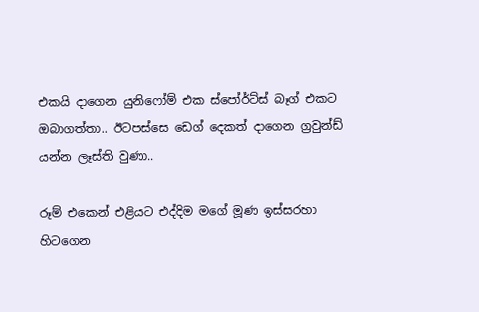එකයි දාගෙන යුනිෆෝම් එක ස්පෝර්ට්ස් බෑග් එකට ඔබාගත්තා.. ඊටපස්සෙ ඩෙග් දෙකත් දාගෙන ග්‍රවුන්ඩ් යන්න ලෑස්ති වුණා..

රූම් එකෙන් එළියට එද්දිම මගේ මූණ ඉස්සරහා හිටගෙන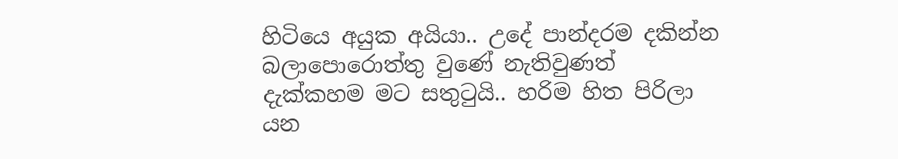හිටියෙ අයුක අයියා.. උදේ පාන්දරම දකින්න බලාපොරොත්තු වුණේ නැතිවුණත් දැක්කහම මට සතුටුයි.. හරිම හිත පිරිලා යන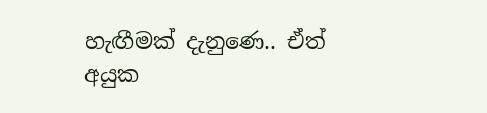හැඟීමක් දැනුණෙ.. ඒත් අයුක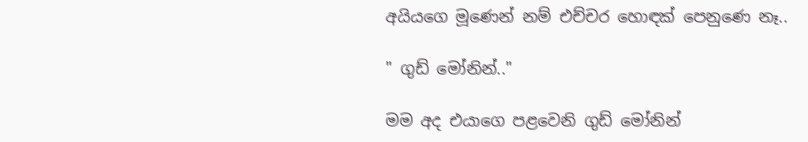අයියගෙ මූණෙන් නම් එච්චර හොඳක් පෙනුණෙ නෑ..

" ගුඩ් මෝනින්.."

මම අද එයාගෙ පළවෙනි ගුඩ් මෝනින්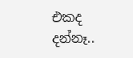එකද දන්නෑ..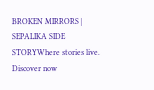BROKEN MIRRORS | SEPALIKA SIDE STORYWhere stories live. Discover now